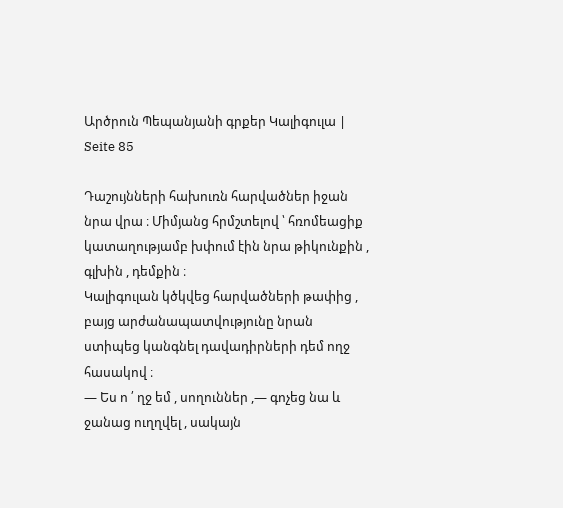Արծրուն Պեպանյանի գրքեր Կալիգուլա | Seite 85

Դաշույնների հախուռն հարվածներ իջան նրա վրա ։ Միմյանց հրմշտելով ՝ հռոմեացիք կատաղությամբ խփում էին նրա թիկունքին , գլխին , դեմքին ։
Կալիգուլան կծկվեց հարվածների թափից , բայց արժանապատվությունը նրան ստիպեց կանգնել դավադիրների դեմ ողջ հասակով ։
― Ես ո ՛ ղջ եմ , սողուններ ,― գոչեց նա և ջանաց ուղղվել , սակայն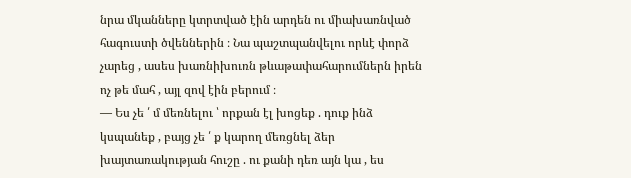նրա մկանները կտրտված էին արդեն ու միախառնված հագուստի ծվեններին ։ Նա պաշտպանվելու որևէ փորձ չարեց , ասես խառնիխուռն թևաթափահարումներն իրեն ոչ թե մահ , այլ զով էին բերում ։
― Ես չե ՛ մ մեռնելու ՝ որքան էլ խոցեք . դուք ինձ կսպանեք , բայց չե ՛ ք կարող մեռցնել ձեր խայտառակության հուշը . ու քանի դեռ այն կա , ես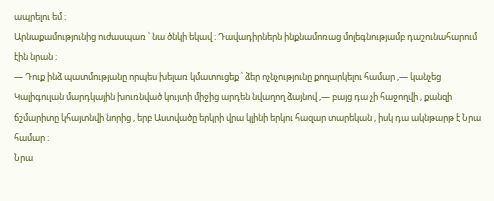ապրելու եմ ։
Արնաքամությունից ուժասպառ ՝ նա ծնկի եկավ ։ Դավադիրներն ինքնամոռաց մոլեգնությամբ դաշունահարում էին նրան ։
― Դուք ինձ պատմությանը որպես խելառ կմատուցեք ՝ ձեր ոչնչությունը քողարկելու համար ,― կանչեց Կալիգուլան մարդկային խուռնված կույտի միջից արդեն նվաղող ձայնով ,― բայց դա չի հաջողվի , քանզի ճշմարիտը կհայտնվի նորից , երբ Աստվածը երկրի վրա կլինի երկու հազար տարեկան , իսկ դա ակնթարթ է Նրա համար ։
Նրա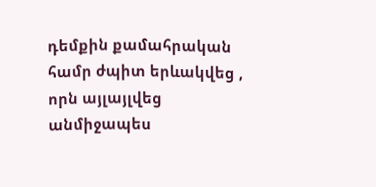դեմքին քամահրական համր ժպիտ երևակվեց , որն այլայլվեց անմիջապես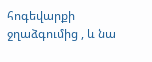հոգեվարքի ջղաձգումից , և նա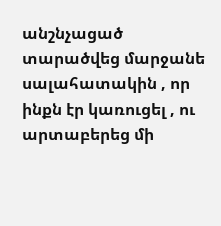անշնչացած տարածվեց մարջանե սալահատակին , որ ինքն էր կառուցել , ու արտաբերեց մի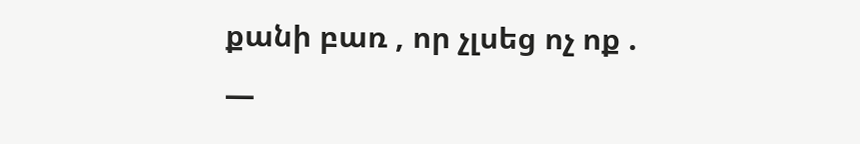քանի բառ , որ չլսեց ոչ ոք .
―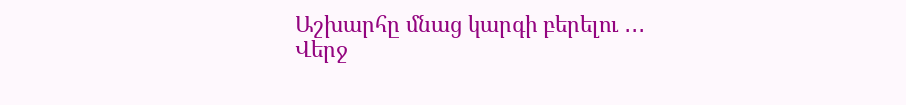Աշխարհը մնաց կարգի բերելու ․․․
Վերջ